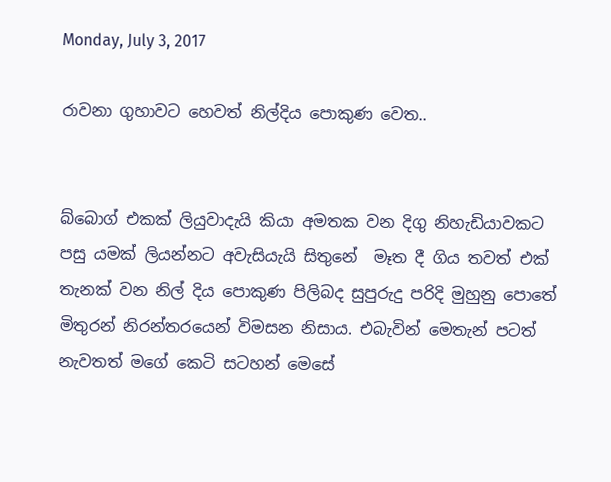Monday, July 3, 2017

රාවනා ගුහාවට හෙවත් නිල්දිය පොකුණ වෙත..


බ්බොග් එකක් ලියුවාදැයි කියා අමතක වන දිගු නිහැඩියාවකට පසු යමක් ලියන්නට අවැසියැයි සිතුනේ  මෑත දී ගිය තවත් එක් තැනක් වන නිල් දිය පොකුණ පිලිබද සුපුරුදු පරිදි මුහුනු පොතේ මිතුරන් නිරන්තරයෙන් විමසන නිසාය. එබැවින් මෙතැන් පටත් නැවතත් මගේ කෙටි සටහන් මෙසේ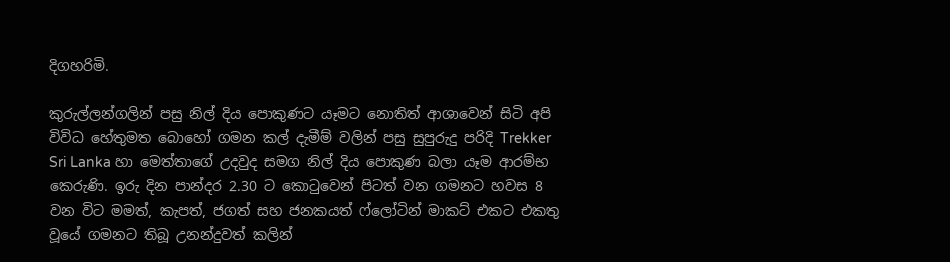දිගහරිමි.

කුරුල්ලන්ගලින් පසු නිල් දිය පොකුණට යෑමට නොතිත් ආශාවෙන් සිටි අපි විවිධ හේතුමත බොහෝ ගමන කල් දැමීම් වලින් පසු සුපුරුදු පරිදි Trekker Sri Lanka හා මෙත්තාගේ උදවුද සමග නිල් දිය පොකුණ බලා යෑම ආරම්භ කෙරුණි. ඉරු දින පාන්දර 2.30 ට කොටුවෙන් පිටත් වන ගමනට හවස 8 වන විට මමත්, කැපත්, ජගත් සහ ජනකයත් ෆ්ලෝටින් මාකට් එකට එකතු වූයේ ගමනට තිබූ උනන්දුවත් කලින්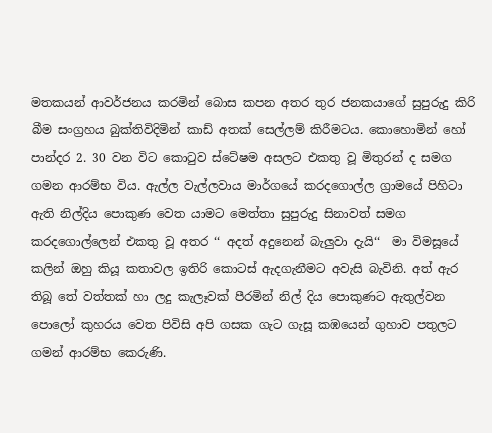මතකයන් ආවර්ජනය කරමින් බොස කපන අතර තුර ජනකයාගේ සුපුරුදු කිරි බීම සංග්‍රහය බුක්තිවිදිමින් කාඩ් අතක් සෙල්ලම් කිරීමටය. කොහොමින් හෝ පාන්දර 2. 30 වන විට කොටුව ස්ටේෂම අසලට එකතු වූ මිතුරන් ද සමග ගමන ආරම්භ විය. ඇල්ල වැල්ලවාය මාර්ගයේ කරදගොල්ල ග්‍රාමයේ පිහිටා ඇති නිල්දිය පොකුණ වෙත යාමට මෙත්තා සුපුරුදු සිනාවත් සමග කරදගොල්ලෙන් එකතු වූ අතර ‘‘ අදත් අදුනෙන් බැලුවා දැයි‘‘  මා විමසූයේ කලින් ඔහු කියූ කතාවල ඉතිරි කොටස් ඇදගැනීමට අවැසි බැවිනි. අත් ඇර තිබූ තේ වත්තක් හා ලදු කැලෑවක් පීරමින් නිල් දිය පොකුණට ඇතුල්වන පොලෝ කුහරය වෙත පිවිසි අපි ගසක ගැට ගැසූ කඹයෙන් ගුහාව පතුලට ගමන් ආරම්භ කෙරුණි.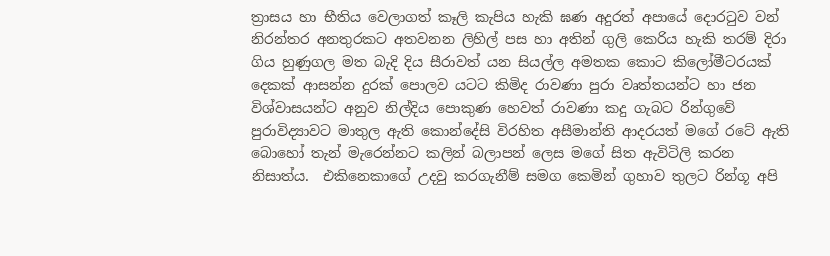ත්‍රාසය හා භීතිය වෙලාගත් කෑලි කැපිය හැකි ඝණ අදුරත් අපායේ දොරටුව වන් නිරන්තර අනතුරකට අතවනන ලිහිල් පස හා අතින් ගුලි කෙරිය හැකි තරම් දිරා ගිය හුණුගල මත බැදි දිය සීරාවත් යන සියල්ල අමතක කොට කිලෝමීටරයක් දෙකක් ආසන්න දුරක් පොලව යටට කිමිද රාවණා පුරා වෘත්තයන්ට හා ජන විශ්වාසයන්ට අනුව නිල්දිය පොකුණ හෙවත් රාවණා කදු ගැබට රින්ගුවේ පුරාවිද්‍යාවට මාතුල ඇති කොන්දේසි විරහිත අසීමාන්ති ආදරයත් මගේ රටේ ඇති බොහෝ තැන් මැරෙන්නට කලින් බලාපන් ලෙස මගේ සිත ඇවිටිලි කරන නිසාත්ය.  එකිනෙකාගේ උදවු කරගැනීම් සමග කෙමින් ගුහාව තුලට රින්ගූ අපි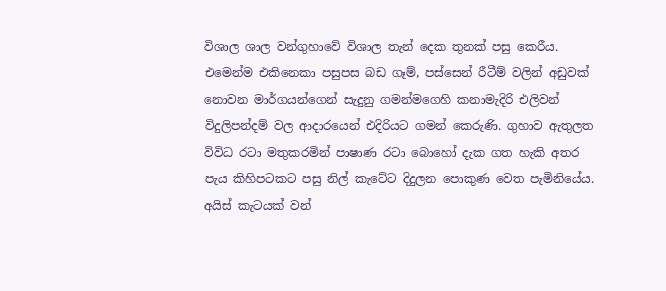විශාල ශාල වන්ගුහාවේ විශාල තැන් දෙක තුනක් පසු කෙරීය. එමෙන්ම එකිනෙකා පසුපස බඩ ගෑම්, පස්සෙන් රීටීම් වලින් අඩුවක් නොවන මාර්ගයන්ගෙන් සැදුනු ගමන්මගෙහි කනාමැදිරි එලිවන් විදුලිපන්දම් වල ආදාරයෙන් එදිරියට ගමන් කෙරුණි. ගුහාව ඇතුලත විවිධ රටා මතුකරමින් පාෂාණ රටා බොහෝ දැක ගත හැකි අතර පැය කිහිපටකට පසු නිල් කැටේට දිදුලන පොකුණ වෙත පැමිනියේය. අයිස් කැටයක් වන්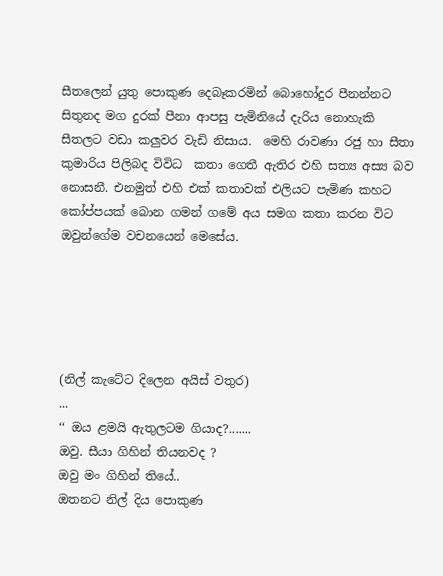සීතලෙන් යුතු පොකුණ දෙබෑකරමින් බොහෝදුර පීනන්නට සිතුනද මග දුරක් පීනා ආපසු පැමිනියේ දැරිය නොහැකි සීතලට වඩා කලුවර වැඩි නිසාය.  මෙහි රාවණා රජු හා සීතා කුමාරිය පිලිබද විවිධ  කතා ගෙතී ඇතිර එහි සත්‍ය අස්‍ය බව නොසනී. එනමුත් එහි එක් කතාවක් එලියට පැමිණ කහට කෝප්පයක් බොන ගමන් ගමේ අය සමග කතා කරන විට ඔවුන්ගේම වචනයෙන් මෙසේය.





(නිල් කැටේට දිලෙන අයිස් වතුර)
...
‘‘ ඔය ළමයි ඇතුලටම ගියාද?.......
ඔවු. සීයා ගිහින් තියනවද ?
ඔවු මං ගිහින් තියේ..
ඔතනට නිල් දිය පොකුණ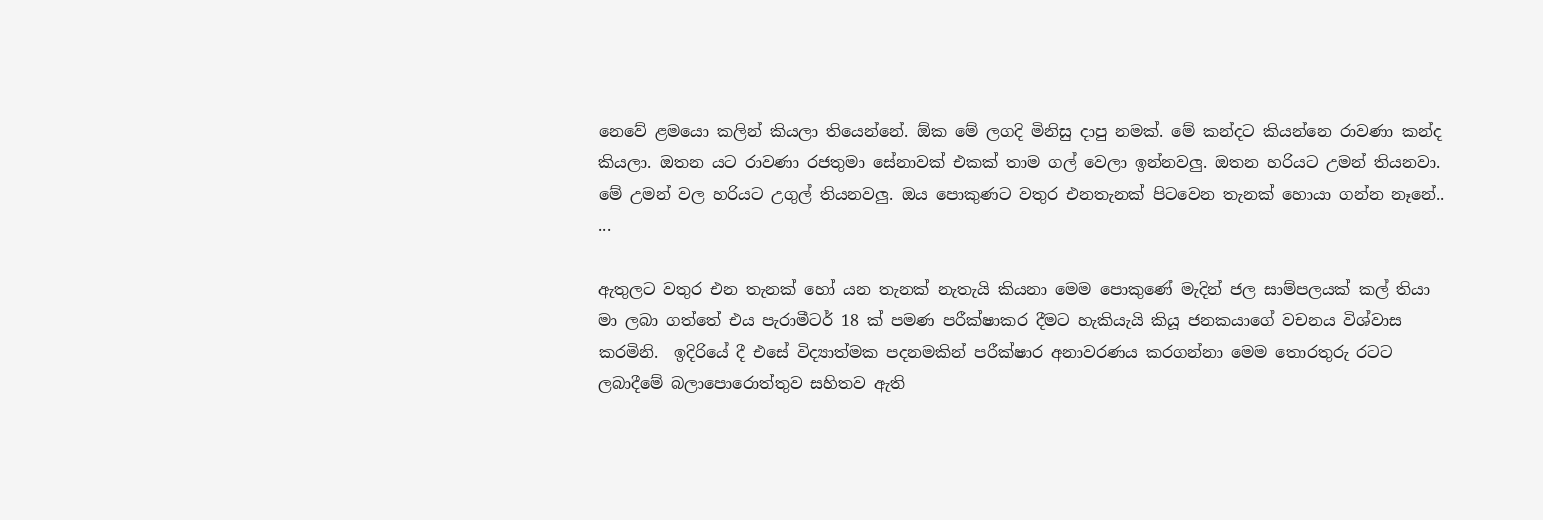නෙවේ ළමයො කලින් කියලා තියෙන්නේ. ඕක මේ ලගදි මිනිසු දාපු නමක්. මේ කන්දට කියන්නෙ රාවණා කන්ද කියලා. ඔතන යට රාවණා රජතුමා සේනාවක් එකක් තාම ගල් වෙලා ඉන්නවලු. ඔතන හරියට උමන් තියනවා. මේ උමන් වල හරියට උගුල් තියනවලු. ඔය පොකුණට වතුර එනතැනක් පිටවෙන තැනක් හොයා ගන්න නෑනේ..
...

ඇතුලට වතුර එන තැනක් හෝ යන තැනක් නැතැයි කියනා මෙම පොකුණේ මැදින් ජල සාම්පලයක් කල් තියා මා ලබා ගත්තේ එය පැරාමීටර් 18 ක් පමණ පරීක්ෂාකර දීමට හැකියැයි කියූ ජනකයාගේ වචනය විශ්වාස කරමිනි.  ඉදිරියේ දී එසේ විද්‍යාත්මක පදනමකින් පරීක්ෂාර අනාවරණය කරගන්නා මෙම තොරතුරු රටට ලබාදීමේ බලාපොරොත්තුව සහිතව ඇති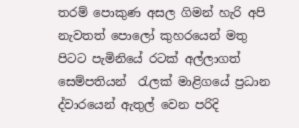තරම් පොකුණ අසල ගිමන් හැරි අපි නැවතත් පොලෝ කුහරයෙන් මතු පිටට පැමිනියේ රටක් අල්ලාගත් සෙම්පතියන්  රැලක් මාළිගයේ ප්‍රධාන ද්වාරයෙන් ඇතුල් වෙන පරිදි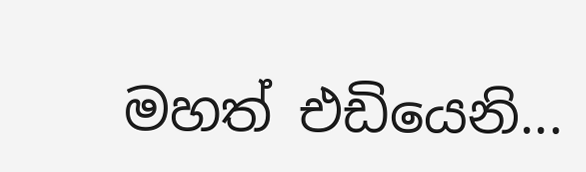මහත් එඩියෙනි...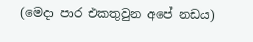(මෙදා පාර එකතුවුන අපේ නඩය)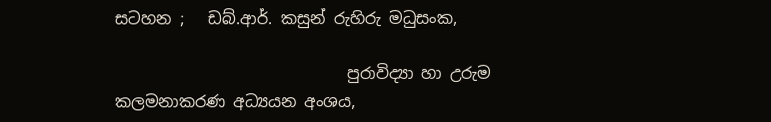සටහන ;   ඩබ්.ආර්. කසුන් රුහිරු මධුසංක,

                             පුරාවිද්‍යා හා උරුම කලමනාකරණ අධ්‍යයන අංශය,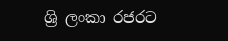ශ්‍රි ලංකා රජරට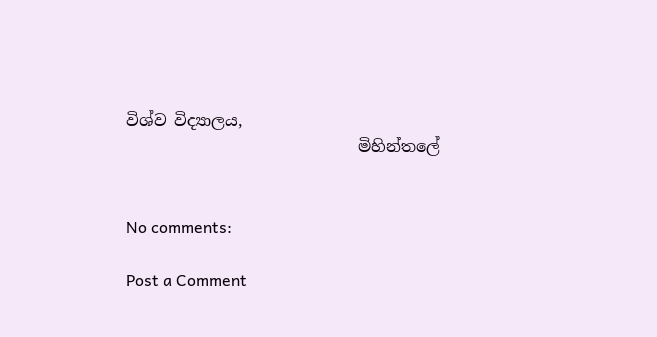විශ්ව විද්‍යාලය,
                             මිහින්තලේ


No comments:

Post a Comment